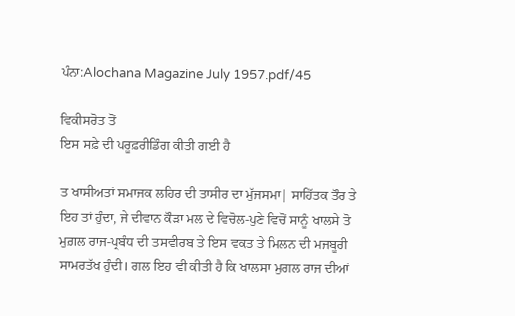ਪੰਨਾ:Alochana Magazine July 1957.pdf/45

ਵਿਕੀਸਰੋਤ ਤੋਂ
ਇਸ ਸਫ਼ੇ ਦੀ ਪਰੂਫ਼ਰੀਡਿੰਗ ਕੀਤੀ ਗਈ ਹੈ

ਤ ਖਾਸੀਅਤਾਂ ਸਮਾਜਕ ਲਹਿਰ ਦੀ ਤਾਸੀਰ ਦਾ ਮੁੱਜਸਮਾ| ਸਾਹਿੱਤਕ ਤੌਰ ਤੇ ਇਹ ਤਾਂ ਹੁੰਦਾ, ਜੇ ਦੀਵਾਨ ਕੌੜਾ ਮਲ ਦੇ ਵਿਚੋਲ-ਪੁਣੇ ਵਿਚੋਂ ਸਾਨੂੰ ਖਾਲਸੇ ਤੋ ਮੁਗ਼ਲ ਰਾਜ-ਪ੍ਰਬੰਧ ਦੀ ਤਸਵੀਰਬ ਤੇ ਇਸ ਵਕਤ ਤੇ ਮਿਲਨ ਦੀ ਮਜਬੂਰੀ ਸਾਮਰਤੱਖ ਹੁੰਦੀ। ਗਲ ਇਹ ਵੀ ਕੀਤੀ ਹੈ ਕਿ ਖਾਲਸਾ ਮੁਗਲ ਰਾਜ ਦੀਆਂ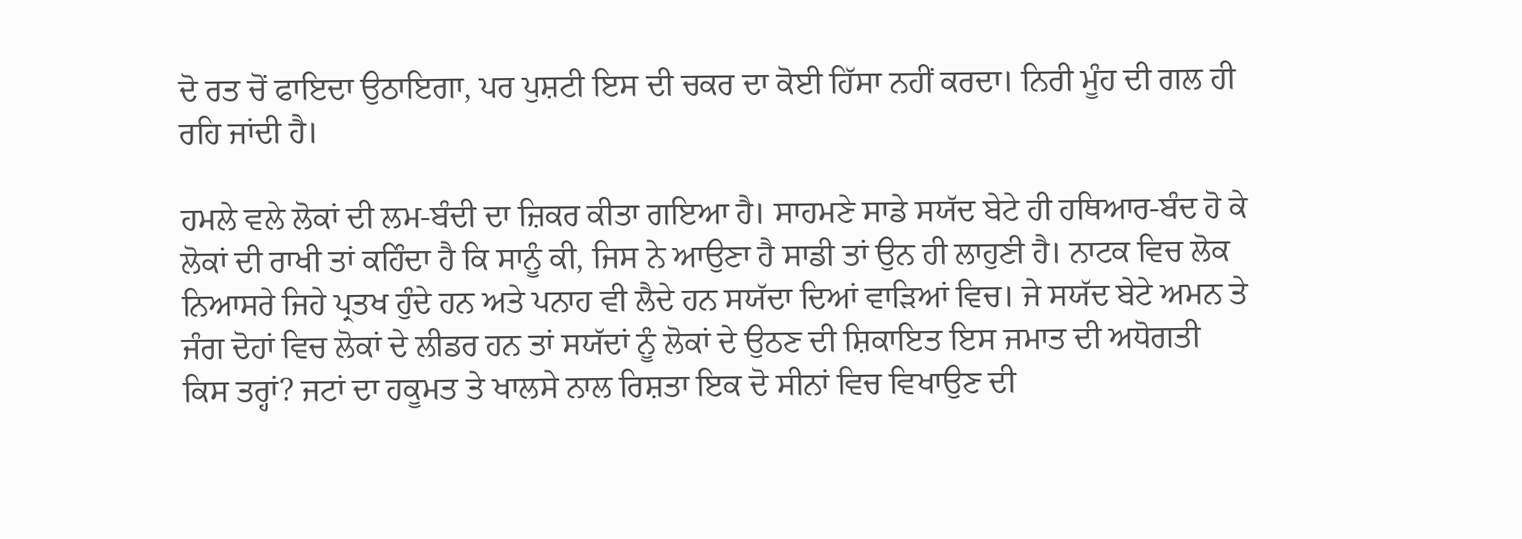ਦੋ ਰਤ ਚੋਂ ਫਾਇਦਾ ਉਠਾਇਗਾ, ਪਰ ਪੁਸ਼ਟੀ ਇਸ ਦੀ ਚਕਰ ਦਾ ਕੋਈ ਹਿੱਸਾ ਨਹੀਂ ਕਰਦਾ। ਨਿਰੀ ਮੂੰਹ ਦੀ ਗਲ ਹੀ ਰਹਿ ਜਾਂਦੀ ਹੈ।

ਹਮਲੇ ਵਲੇ ਲੋਕਾਂ ਦੀ ਲਮ-ਬੰਦੀ ਦਾ ਜ਼ਿਕਰ ਕੀਤਾ ਗਇਆ ਹੈ। ਸਾਹਮਣੇ ਸਾਡੇ ਸਯੱਦ ਬੇਟੇ ਹੀ ਹਥਿਆਰ-ਬੰਦ ਹੋ ਕੇ ਲੋਕਾਂ ਦੀ ਰਾਖੀ ਤਾਂ ਕਹਿੰਦਾ ਹੈ ਕਿ ਸਾਨੂੰ ਕੀ, ਜਿਸ ਨੇ ਆਉਣਾ ਹੈ ਸਾਡੀ ਤਾਂ ਉਨ ਹੀ ਲਾਹੁਣੀ ਹੈ। ਨਾਟਕ ਵਿਚ ਲੋਕ ਨਿਆਸਰੇ ਜਿਹੇ ਪ੍ਰਤਖ ਹੁੰਦੇ ਹਨ ਅਤੇ ਪਨਾਹ ਵੀ ਲੈਦੇ ਹਨ ਸਯੱਦਾ ਦਿਆਂ ਵਾੜਿਆਂ ਵਿਚ। ਜੇ ਸਯੱਦ ਬੇਟੇ ਅਮਨ ਤੇ ਜੰਗ ਦੋਹਾਂ ਵਿਚ ਲੋਕਾਂ ਦੇ ਲੀਡਰ ਹਨ ਤਾਂ ਸਯੱਦਾਂ ਨੂੰ ਲੋਕਾਂ ਦੇ ਉਠਣ ਦੀ ਸ਼ਿਕਾਇਤ ਇਸ ਜਮਾਤ ਦੀ ਅਧੋਗਤੀ ਕਿਸ ਤਰ੍ਹਾਂ? ਜਟਾਂ ਦਾ ਹਕੂਮਤ ਤੇ ਖਾਲਸੇ ਨਾਲ ਰਿਸ਼ਤਾ ਇਕ ਦੋ ਸੀਨਾਂ ਵਿਚ ਵਿਖਾਉਣ ਦੀ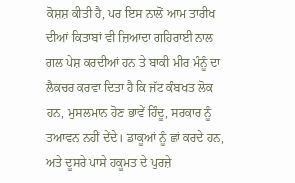ਕੋਸ਼ਸ਼ ਕੀਤੀ ਹੈ, ਪਰ ਇਸ ਨਾਲੋਂ ਆਮ ਤਾਰੀਖ ਦੀਆਂ ਕਿਤਾਬਾਂ ਵੀ ਜ਼ਿਆਦਾ ਗਹਿਰਾਈ ਨਾਲ ਗਲ ਪੇਸ਼ ਕਰਦੀਆਂ ਹਨ ਤੇ ਬਾਕੀ ਮੀਰ ਮੰਨੂੰ ਦਾ ਲੈਕਚਰ ਕਰਵਾ ਦਿਤਾ ਹੈ ਕਿ ਜੱਟ ਕੰਬਖਤ ਲੋਕ ਹਨ, ਮੁਸਲਮਾਨ ਹੋਣ ਭਾਵੇਂ ਹਿੰਦੂ, ਸਰਕਾਰ ਨੂੰ ਤਆਵਨ ਨਹੀਂ ਦੇਂਦੇ। ਡਾਕੂਆਂ ਨੂੰ ਛਾਂ ਕਰਦੇ ਹਨ, ਅਤੇ ਦੂਸਰੇ ਪਾਸੇ ਹਕੂਮਤ ਦੇ ਪੁਰਜ਼ੇ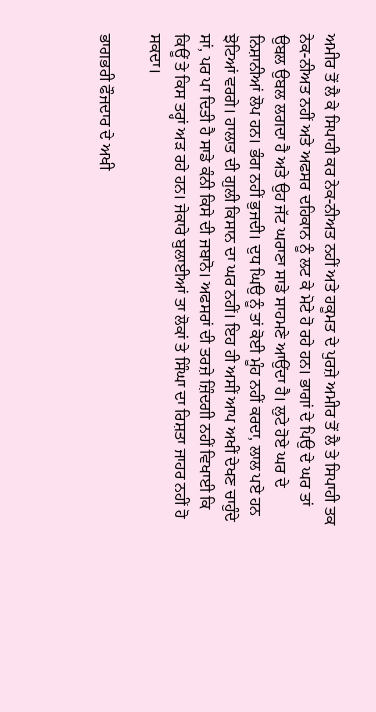ਅਮੀਰ ਤੋਂ ਲੈ ਕੇ ਸਿਪਾਹੀ ਕਰ ਨੇਕ-ਨੀਅਤ ਨਹੀਂ ਅਤੇ ਹਕੂਮਤ ਦੇ ਪੁਰਜ਼ੇ ਅਮੀਰ ਤੋਂ ਲੈ ਤੇ ਸਿਪਾਹੀ ਤਕ ਨੇਕ-ਨੀਅਤ ਨਹੀਂ ਅਤੇ ਅਫਸਰ ਦਹਿਕਾਨ ਨੂੰ ਲਟ ਕੇ ਮੋਟੇ ਹੋ ਰਹੇ ਹਨ। ਭਾਗਾਂ ਦੇ ਪਿਉ ਦੇ ਘਰ ਤਾਂ ਉਬਲ ਉਬਲ ਲਗਦਾ ਹੈ ਅਤੇ ਉਹ ਜੱਟ ਘਰਾਣਾ ਸਾਡੇ ਸਾਹਮਣੇ ਆਉਂਦਾ ਹੈ। ਲੁਟੇ ਹੋਏ ਘਰ ਦੇ ਨਿਸ਼ਾਨੀਆਂ ਲੋਪ ਹਨ। ਭੰਗ ਨਹੀਂ ਭੁਜਦੀ। ਦੁਧ ਘਿਉ ਨੂੰ ਤਾਂ ਕੋਈ ਮੂੰਹ ਨਹੀਂ ਕਰਦਾ, ਲਾਲ ਪਏ ਹਨ ਝੋਟਿਆਂ ਵਰਗੇ। ਹਾਲਾਤ ਦੀ ਗੁਲੀ ਕਿਸਾਨ ਦਾ ਘਰ ਨਹੀਂ। ਇਹ ਹੀ ਅਸੀਂ ਆਪ ਅਖੀਂ ਦੇਖਣ ਚਾਹੁੰਦੇ ਸਾਂ, ਪਰ ਪਾ ਦਿਤੀ ਹੈ ਸਾਡੇ ਕੰਨੀ ਕਿਸੇ ਦੀ ਜਬਾਨੋ। ਅਫਸਰਾਂ ਦੀ ਤਰਜ਼ੇ ਜ਼ਿੰਦਗੀ ਨਹੀਂ ਵਿਖਾਈ ਕਿ ਕਿਊਂ ਤੇ ਕਿਸ ਤਰ੍ਹਾਂ ਅੜ ਰਹੇ ਹਨ। ਜੇਕਾਰੇ ਬੁਲਾਈਆਂ ਤਾ ਲੋਕਾਂ ਤੇ ਸਿੰਘਾ ਦਾ ਰਿਸ਼ਤਾ ਜਾਹਰ ਨਹੀਂ ਹੋ ਸਕਦਾ।

ਭਾਗਭਰੀ ਫੌਜਦਾਰ ਦੇ ਅਖੀ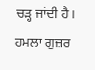ਚੜ੍ਹ ਜਾਂਦੀ ਹੈ। ਹਮਲਾ ਗੁਜ਼ਰ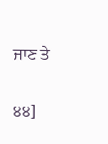ਜਾਣ ਤੇ

੪੪]